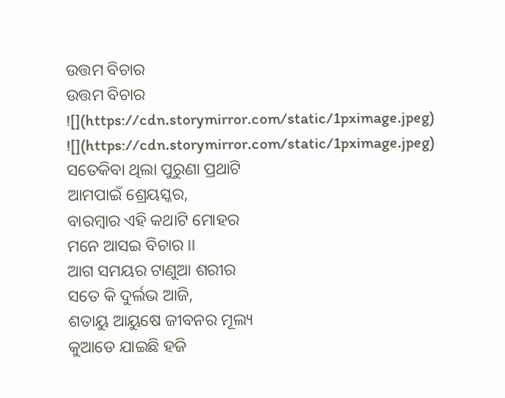ଉତ୍ତମ ବିଚାର
ଉତ୍ତମ ବିଚାର
![](https://cdn.storymirror.com/static/1pximage.jpeg)
![](https://cdn.storymirror.com/static/1pximage.jpeg)
ସତେକିବା ଥିଲା ପୁରୁଣା ପ୍ରଥାଟି
ଆମପାଇଁ ଶ୍ରେୟସ୍କର,
ବାରମ୍ବାର ଏହି କଥାଟି ମୋହର
ମନେ ଆସଇ ବିଚାର ।।
ଆଗ ସମୟର ଟାଣୁଆ ଶରୀର
ସତେ କି ଦୁର୍ଲଭ ଆଜି,
ଶତାୟୁ ଆୟୁଷେ ଜୀବନର ମୂଲ୍ୟ
କୁଆଡେ ଯାଇଛି ହଜି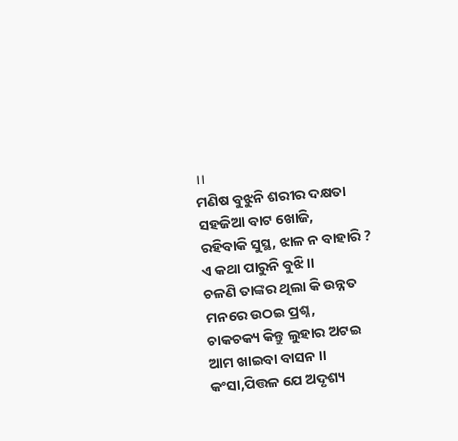।।
ମଣିଷ ବୁଝୁନି ଶରୀର ଦକ୍ଷତା
ସହଜିଆ ବାଟ ଖୋଜି,
ରହିବାକି ସୁସ୍ଥ, ଝାଳ ନ ବାହାରି ?
ଏ କଥା ପାରୁନି ବୁଝି ।।
ଚଳଣି ତାଙ୍କର ଥିଲା କି ଉନ୍ନତ
ମନରେ ଉଠଇ ପ୍ରଶ୍ନ,
ଚାକଚକ୍ୟ କିନ୍ତୁ ଲୁହାର ଅଟଇ
ଆମ ଖାଇବା ବାସନ ।।
କଂସା,ପିତ୍ତଳ ଯେ ଅଦୃଶ୍ୟ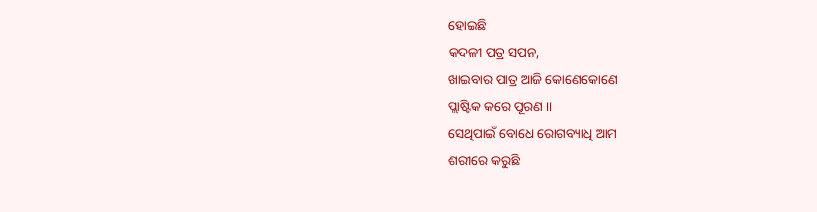ହୋଇଛି
କଦଳୀ ପତ୍ର ସପନ,
ଖାଇବାର ପାତ୍ର ଆଜି କୋଣେକୋଣେ
ପ୍ଲାଷ୍ଟିକ କରେ ପୂରଣ ।।
ସେଥିପାଇଁ ବୋଧେ ରୋଗବ୍ୟାଧି ଆମ
ଶରୀରେ କରୁଛି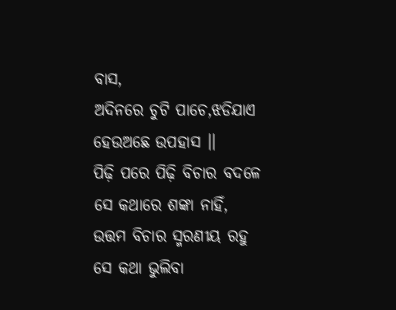ବାସ,
ଅଦିନରେ ଚୁଟି ପାଚେ,ଝଡିଯାଏ
ହେଉଅଛେ ଉପହାସ ।।
ପିଢ଼ି ପରେ ପିଢ଼ି ବିଚାର ବଦଳେ
ସେ କଥାରେ ଶଙ୍କା ନାହିଁ,
ଉତ୍ତମ ବିଚାର ସ୍ମରଣୀୟ ରହୁ
ସେ କଥା ଭୁଲିବା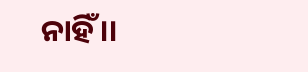ନାହିଁ ।।